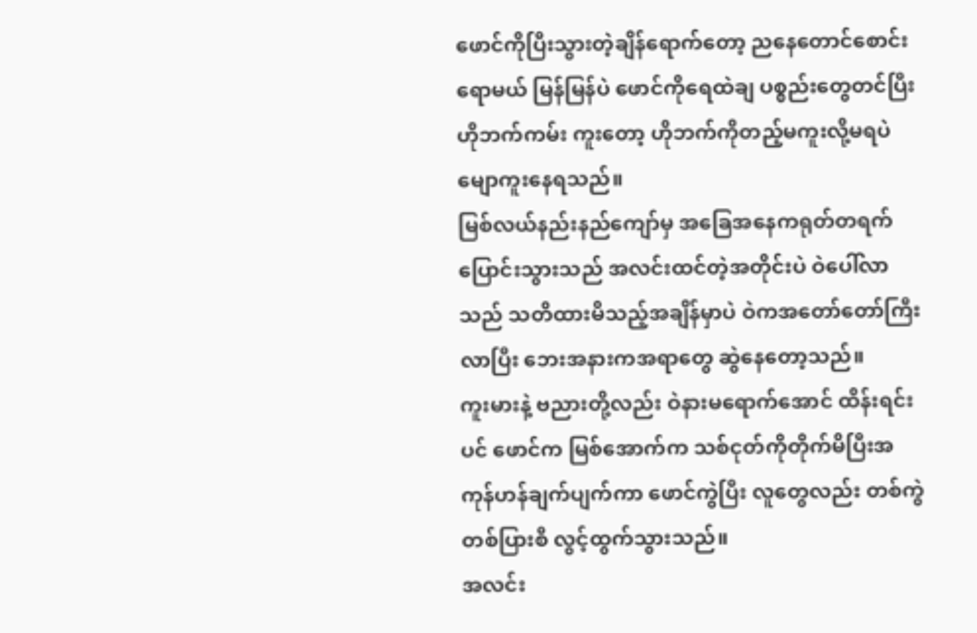ဖောင်ကိုပြီးသွားတဲ့ချိန်ရောက်တော့ ညနေတောင်စောင်းရောမယ် မြန်မြန်ပဲ ဖောင်ကိုရေထဲချ ပစ္စည်းတွေတင်ပြီး ဟိုဘက်ကမ်း ကူးတော့ ဟိုဘက်ကိုတည့်မကူးလို့မရပဲ မျောကူးနေရသည်။
မြစ်လယ်နည်းနည်ကျော်မှ အခြေအနေကရုတ်တရက်ပြောင်းသွားသည် အလင်းထင်တဲ့အတိုင်းပဲ ဝဲပေါ်လာသည် သတိထားမိသည့်အချိန်မှာပဲ ဝဲကအတော်တော်ကြီးလာပြီး ဘေးအနားကအရာတွေ ဆွဲနေတော့သည်။
ကူးမားနဲ့ ဗညားတို့လည်း ဝဲနားမရောက်အောင် ထိန်းရင်းပင် ဖောင်က မြစ်အောက်က သစ်ငုတ်ကိုတိုက်မိပြီးအကုန်ဟန်ချက်ပျက်ကာ ဖောင်ကွဲပြီး လူတွေလည်း တစ်ကွဲတစ်ပြားစီ လွင့်ထွက်သွားသည်။
အလင်း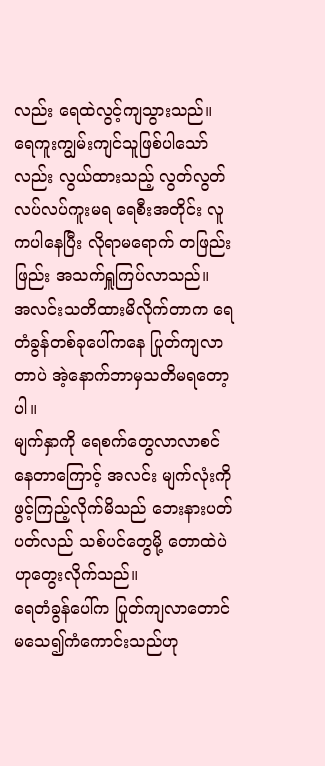လည်း ရေထဲလွင့်ကျသွားသည်။
ရေကူးကျွမ်းကျင်သူဖြစ်ပါသော်လည်း လွယ်ထားသည့် လွတ်လွတ်လပ်လပ်ကူးမရ ရေစီးအတိုင်း လူကပါနေပြီး လိုရာမရောက် တဖြည်းဖြည်း အသက်ရှူကြပ်လာသည်။
အလင်းသတိထားမိလိုက်တာက ရေတံခွန်တစ်ခုပေါ်ကနေ ပြုတ်ကျလာတာပဲ အဲ့နောက်ဘာမှသတိမရတော့ပါ။
မျက်နှာကို ရေစက်တွေလာလာစင်နေတာကြောင့် အလင်း မျက်လုံးကိုဖွင့်ကြည့်လိုက်မိသည် ဘေးနားပတ်ပတ်လည် သစ်ပင်တွေမို့ တောထဲပဲဟုတွေးလိုက်သည်။
ရေတံခွန်ပေါ်က ပြုတ်ကျလာတောင် မသေ၍ကံကောင်းသည်ဟု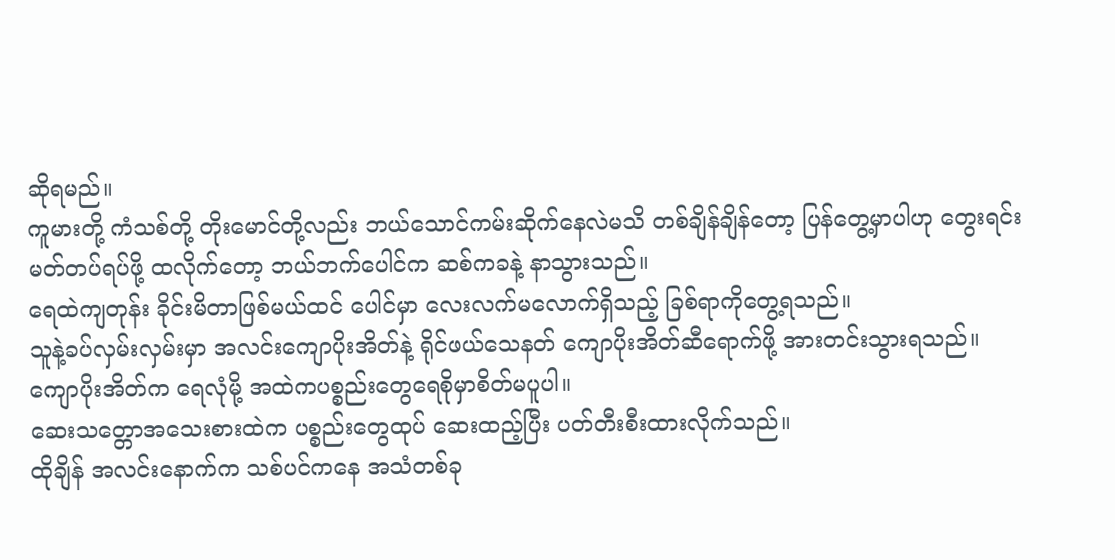ဆိုရမည်။
ကူမားတို့ ကံသစ်တို့ တိုးမောင်တို့လည်း ဘယ်သောင်ကမ်းဆိုက်နေလဲမသိ တစ်ချိန်ချိန်တော့ ပြန်တွေ့မှာပါဟု တွေးရင်း မတ်တပ်ရပ်ဖို့ ထလိုက်တော့ ဘယ်ဘက်ပေါင်က ဆစ်ကခနဲ့ နာသွားသည်။
ရေထဲကျတုန်း ခိုင်းမိတာဖြစ်မယ်ထင် ပေါင်မှာ လေးလက်မလောက်ရှိသည့် ခြစ်ရာကိုတွေ့ရသည်။
သူနဲ့ခပ်လှမ်းလှမ်းမှာ အလင်းကျောပိုးအိတ်နဲ့ ရိုင်ဖယ်သေနတ် ကျောပိုးအိတ်ဆီရောက်ဖို့ အားတင်းသွားရသည်။
ကျောပိုးအိတ်က ရေလုံမို့ အထဲကပစ္စည်းတွေရေစိုမှာစိတ်မပူပါ။
ဆေးသတ္တောအသေးစားထဲက ပစ္စည်းတွေထုပ် ဆေးထည့်ပြီး ပတ်တီးစီးထားလိုက်သည်။
ထိုချိန် အလင်းနောက်က သစ်ပင်ကနေ အသံတစ်ခု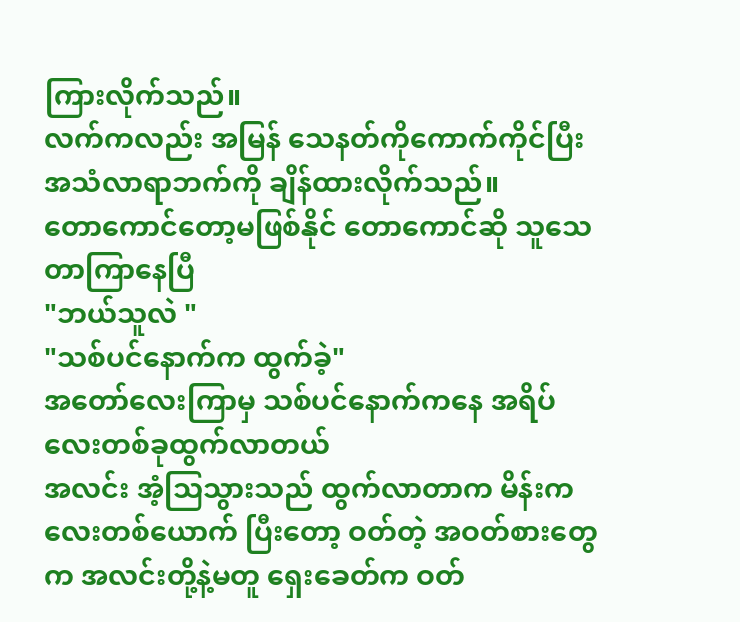ကြားလိုက်သည်။
လက်ကလည်း အမြန် သေနတ်ကိုကောက်ကိုင်ပြီး အသံလာရာဘက်ကို ချိန်ထားလိုက်သည်။
တောကောင်တော့မဖြစ်နိုင် တောကောင်ဆို သူသေတာကြာနေပြီ
"ဘယ်သူလဲ "
"သစ်ပင်နောက်က ထွက်ခဲ့"
အတော်လေးကြာမှ သစ်ပင်နောက်ကနေ အရိပ်လေးတစ်ခုထွက်လာတယ်
အလင်း အံ့သြသွားသည် ထွက်လာတာက မိန်းကလေးတစ်ယောက် ပြီးတော့ ဝတ်တဲ့ အဝတ်စားတွေက အလင်းတို့နဲ့မတူ ရှေးခေတ်က ဝတ်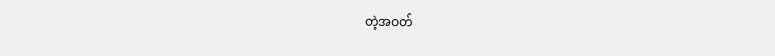တဲ့အဝတ်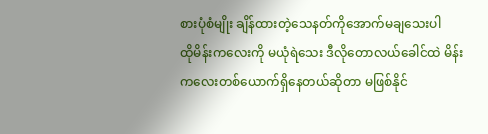စားပုံစံမျိုး ချိန်ထားတဲ့သေနတ်ကိုအောက်မချသေးပါ
ထိုမိန်းကလေးကို မယုံရဲသေး ဒီလိုတောလယ်ခေါင်ထဲ မိန်းကလေးတစ်ယောက်ရှိနေတယ်ဆိုတာ မဖြစ်နိုင်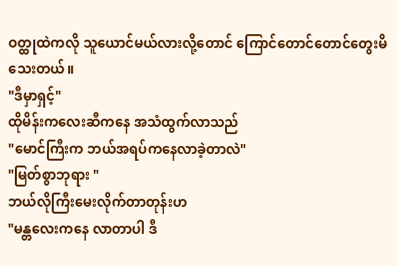ဝတ္ထုထဲကလို သူယောင်မယ်လားလို့တောင် ကြောင်တောင်တောင်တွေးမိသေးတယ်။
"ဒီမှာရှင့်"
ထိုမိန်းကလေးဆီကနေ အသံထွက်လာသည်
"မောင်ကြီးက ဘယ်အရပ်ကနေလာခဲ့တာလဲ"
"မြတ်စွာဘုရား "
ဘယ်လိုကြီးမေးလိုက်တာတုန်းဟ
"မန္တလေးကနေ လာတာပါ ဒီ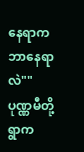နေရာက ဘာနေရာလဲ""ပုဏ္ဏမီတို့ရွာက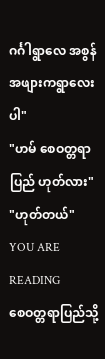ဂင်္ဂါရွာလေ အစွန်အဖျားကရွာလေးပါ"
"ဟမ် စေဝတ္တရာပြည် ဟုတ်လား"
"ဟုတ်တယ်"
YOU ARE READING
စေဝတ္တရာပြည်သို့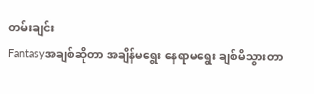တမ်းချင်း
Fantasyအချစ်ဆိုတာ အချိန်မရွေး နေရာမရွေး ချစ်မိသွားတာ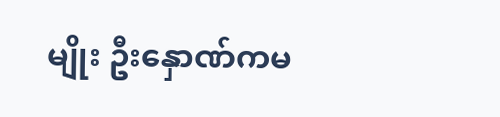မျိုး ဦးနှောဏ်ကမ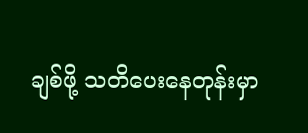ချစ်ဖို့ သတိပေးနေတုန်းမှာ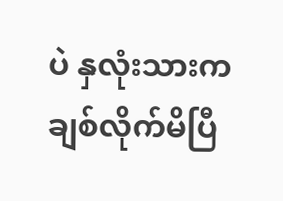ပဲ နှလုံးသားကချစ်လိုက်မိပြီ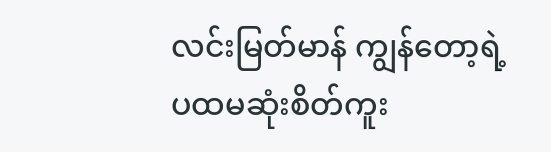လင်းမြတ်မာန် ကျွန်တော့ရဲ့ ပထမဆုံးစိတ်ကူး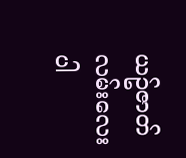ယဥ်ဇာတ်လမ်းလေးပါ